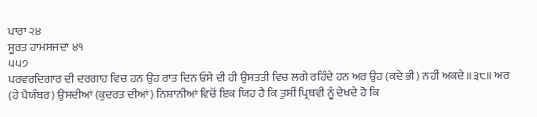ਪਾਰਾ ੨੪
ਸੂਰਤ ਹਾਮਸਜਦਾ ੪੧
੫੫੭
ਪਰਵਰਦਿਗਾਰ ਦੀ ਦਰਗਾਹ ਵਿਚ ਹਨ ਉਹ ਰਾਤ ਦਿਨ ਓਸੇ ਦੀ ਹੀ ਉਸਤਤੀ ਵਿਚ ਲਗੇ ਰਹਿੰਦੇ ਹਨ ਅਰ ਉਹ (ਕਦੇ ਭੀ) ਨਹੀਂ ਅਕਦੇ ॥੩੮॥ ਅਰ (ਹੇ ਪੈਯੰਬਰ) ਉਸਦੀਆਂ (ਕੁਦਰਤ ਦੀਆਂ) ਨਿਸ਼ਾਨੀਆਂ ਵਿਚੋਂ ਇਕ ਯਿਹ ਹੈ ਕਿ ਤੁਸੀਂ ਪ੍ਰਿਥਵੀ ਨੂੰ ਦੇਖਦੇ ਹੋ ਕਿ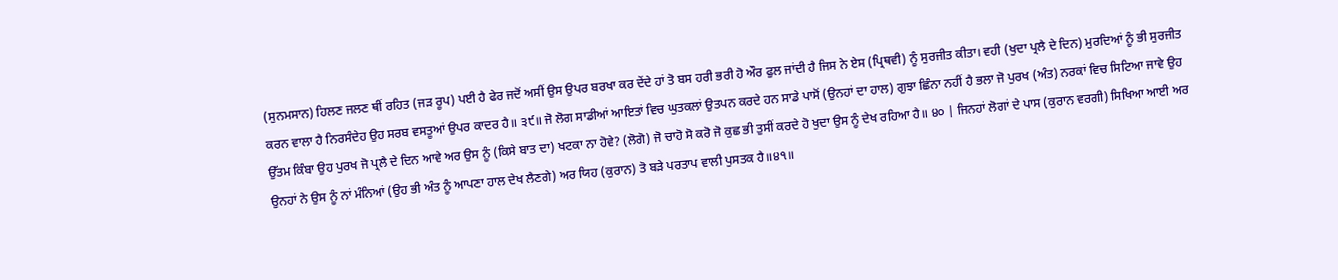(ਸੁਨਮਸਾਨ) ਹਿਲਣ ਜਲਣ ਥੀਂ ਰਹਿਤ (ਜੜ ਰੂਪ) ਪਈ ਹੈ ਫੇਰ ਜਦੋਂ ਅਸੀਂ ਉਸ ਉਪਰ ਬਰਖਾ ਕਰ ਦੇਂਦੇ ਹਾਂ ਤੋ ਬਸ ਹਰੀ ਭਰੀ ਹੋ ਔਰ ਫੁਲ ਜਾਂਦੀ ਹੈ ਜਿਸ ਨੇ ਏਸ (ਪ੍ਰਿਥਵੀ) ਨੂੰ ਸੁਰਜੀਤ ਕੀਤਾ। ਵਹੀ (ਖੁਦਾ ਪ੍ਰਲੈ ਦੇ ਦਿਨ) ਮੁਰਦਿਆਂ ਨੂੰ ਭੀ ਸੁਰਜੀਤ ਕਰਨ ਵਾਲਾ ਹੈ ਨਿਰਸੰਦੇਹ ਉਹ ਸਰਬ ਵਸਤੂਆਂ ਉਪਰ ਕਾਦਰ ਹੈ॥ ੩੯॥ ਜੋ ਲੋਗ ਸਾਡੀਆਂ ਆਇਤਾਂ ਵਿਚ ਘੁਤਕਲਾਂ ਉਤਪਨ ਕਰਦੇ ਹਨ ਸਾਡੇ ਪਾਸੋਂ (ਉਨਹਾਂ ਦਾ ਹਾਲ) ਗੁਝਾ ਛਿੰਨਾ ਨਹੀਂ ਹੈ ਭਲਾ ਜੋ ਪੁਰਖ (ਅੰਤ) ਨਰਕਾਂ ਵਿਚ ਸਿਟਿਆ ਜਾਵੇ ਉਹ ਉੱਤਮ ਕਿੰਬਾ ਉਹ ਪੁਰਖ ਜੋ ਪ੍ਰਲੈ ਦੇ ਦਿਨ ਆਵੇ ਅਰ ਉਸ ਨੂੰ (ਕਿਸੇ ਬਾਤ ਦਾ) ਖਟਕਾ ਨਾ ਹੋਵੇ? (ਲੋਗੋ) ਜੋ ਚਾਹੋ ਸੋ ਕਰੋ ਜੋ ਕੁਛ ਭੀ ਤੁਸੀਂ ਕਰਦੇ ਹੋ ਖੁਦਾ ਉਸ ਨੂੰ ਦੇਖ ਰਹਿਆ ਹੈ॥ ੪੦ | ਜਿਨਹਾਂ ਲੋਗਾਂ ਦੇ ਪਾਸ (ਕੁਰਾਨ ਵਰਗੀ) ਸਿਖਿਆ ਆਈ ਅਰ ਉਨਹਾਂ ਨੇ ਉਸ ਨੂੰ ਨਾਂ ਮੰਨਿਆਂ (ਉਹ ਭੀ ਅੰਤ ਨੂੰ ਆਪਣਾ ਹਾਲ ਦੇਖ ਲੈਣਗੇ) ਅਰ ਯਿਹ (ਕੁਰਾਨ) ਤੋ ਬੜੇ ਪਰਤਾਪ ਵਾਲੀ ਪੁਸਤਕ ਹੈ॥੪੧॥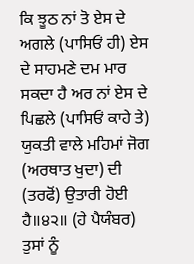ਕਿ ਝੂਠ ਨਾਂ ਤੋ ਏਸ ਦੇ ਅਗਲੇ (ਪਾਸਿਓਂ ਹੀ) ਏਸ ਦੇ ਸਾਹਮਣੇ ਦਮ ਮਾਰ ਸਕਦਾ ਹੈ ਅਰ ਨਾਂ ਏਸ ਦੇ ਪਿਛਲੇ (ਪਾਸਿਓਂ ਕਾਹੇ ਤੇ) ਯੁਕਤੀ ਵਾਲੇ ਮਹਿਮਾਂ ਜੋਗ (ਅਰਥਾਤ ਖੁਦਾ) ਦੀ (ਤਰਫੋਂ) ਉਤਾਰੀ ਹੋਈ ਹੈ॥੪੨॥ (ਹੇ ਪੈਯੰਬਰ) ਤੁਸਾਂ ਨੂੰ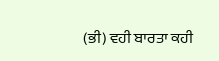(ਭੀ) ਵਹੀ ਬਾਰਤਾ ਕਹੀ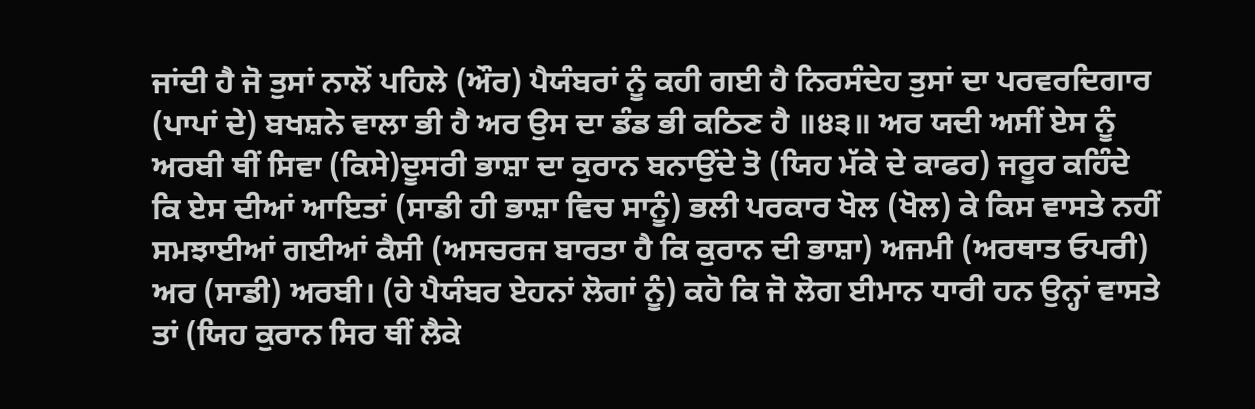ਜਾਂਦੀ ਹੈ ਜੋ ਤੁਸਾਂ ਨਾਲੋਂ ਪਹਿਲੇ (ਔਰ) ਪੈਯੰਬਰਾਂ ਨੂੰ ਕਹੀ ਗਈ ਹੈ ਨਿਰਸੰਦੇਹ ਤੁਸਾਂ ਦਾ ਪਰਵਰਦਿਗਾਰ (ਪਾਪਾਂ ਦੇ) ਬਖਸ਼ਨੇ ਵਾਲਾ ਭੀ ਹੈ ਅਰ ਉਸ ਦਾ ਡੰਡ ਭੀ ਕਠਿਣ ਹੈ ॥੪੩॥ ਅਰ ਯਦੀ ਅਸੀਂ ਏਸ ਨੂੰ ਅਰਬੀ ਥੀਂ ਸਿਵਾ (ਕਿਸੇ)ਦੂਸਰੀ ਭਾਸ਼ਾ ਦਾ ਕੁਰਾਨ ਬਨਾਉਂਦੇ ਤੋ (ਯਿਹ ਮੱਕੇ ਦੇ ਕਾਫਰ) ਜਰੂਰ ਕਹਿੰਦੇ ਕਿ ਏਸ ਦੀਆਂ ਆਇਤਾਂ (ਸਾਡੀ ਹੀ ਭਾਸ਼ਾ ਵਿਚ ਸਾਨੂੰ) ਭਲੀ ਪਰਕਾਰ ਖੋਲ (ਖੋਲ) ਕੇ ਕਿਸ ਵਾਸਤੇ ਨਹੀਂ ਸਮਝਾਈਆਂ ਗਈਆਂ ਕੈਸੀ (ਅਸਚਰਜ ਬਾਰਤਾ ਹੈ ਕਿ ਕੁਰਾਨ ਦੀ ਭਾਸ਼ਾ) ਅਜਮੀ (ਅਰਥਾਤ ਓਪਰੀ) ਅਰ (ਸਾਡੀ) ਅਰਬੀ। (ਹੇ ਪੈਯੰਬਰ ਏਹਨਾਂ ਲੋਗਾਂ ਨੂੰ) ਕਹੋ ਕਿ ਜੋ ਲੋਗ ਈਮਾਨ ਧਾਰੀ ਹਨ ਉਨ੍ਹਾਂ ਵਾਸਤੇ ਤਾਂ (ਯਿਹ ਕੁਰਾਨ ਸਿਰ ਥੀਂ ਲੈਕੇ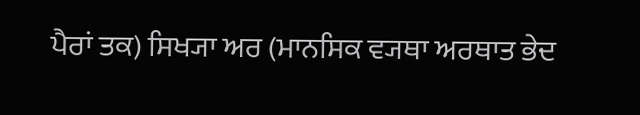ਪੈਰਾਂ ਤਕ) ਸਿਖ੍ਯਾ ਅਰ (ਮਾਨਸਿਕ ਵ੍ਯਥਾ ਅਰਥਾਤ ਭੇਦ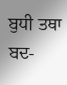ਬੁਧੀ ਤਥਾ ਬਦ-